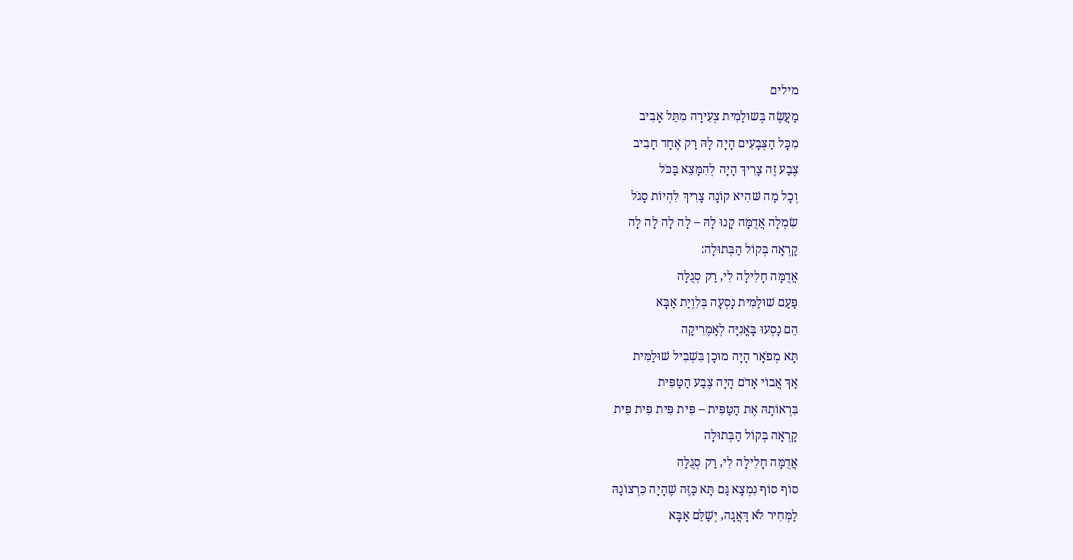מילים
מַעֲשֶׂה בְּשוּלַמִּית צְעִירָה מִתֵּל אָבִיב
מִכָּל הַצְּבָעִים הָיָה לָהּ רַק אֶחָד חָבִיב
צֶבַע זֶה צָרִיךְ הָיָה לְהִמָּצֵא בַּכֹּל
וְכָל מַה שּׁהִיא קוֹנָה צָרִיךְ לִהְיוֹת סָגֹל
שִׂמְלָה אֲדֻמָּה קָנוּ לָהּ – לָה לָה לָה לָה
קָרְאָה בְּקוֹל הַבְּתוּלָה:
אֲדֻמָּה חָלִילָה לִי, רַק סְגֻלָּה
פַּעַם שׁוּלַמִּית נָסְעָה בְּלִוְיַת אַבָּא
הֵם נָסְעוּ בָּאֳנִיָּה לְאָמֶרִיקָה
תָּא מְפֹאָר הָיָה מוּכָן בִּשְׁבִיל שׁוּלַמִּית
אַךְ אֲבוֹי אָדֹם הָיָה צֶבַע הַטַּפִּית
בִּרְאוֹתָהּ אֶת הַטַּפִּית – פִּית פִּית פִּית פִּית
קָרְאָה בְּקוֹל הַבְּתוּלָה
אֲדֻמָּה חָלִילָה לִי, רַק סְגֻלָּה
סוֹף סוֹף נִמְצָא גַּם תָּא כַּזֶּה שֶׁהָיָה כִּרְצוֹנָהּ
לַמְּחִיר לֹא דָּאֲגָה, יְשַׁלֵּם אַבָּא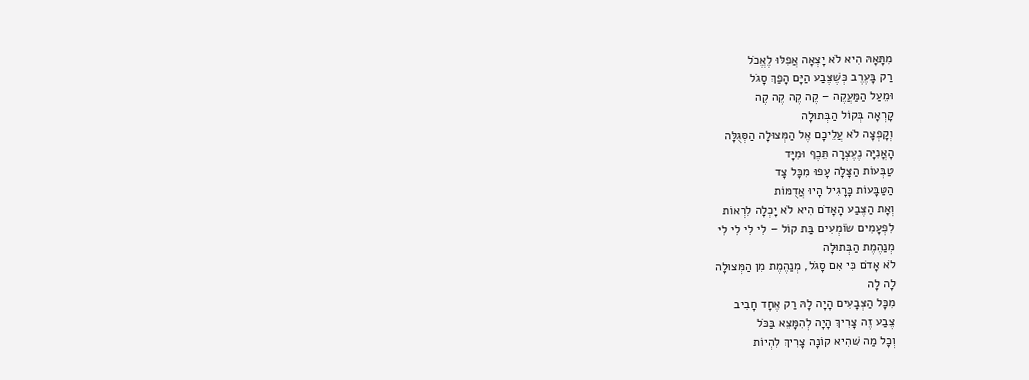מִתָּאָהּ הִיא לֹא יָצְאָה אֲפִלּוּ לֶאֱכֹל
רַק בָּעֶרֶב כְּשֶׁצֶּבַע הַיָּם הָפַךְ סָגֹל
וּמֵעַל הַמַּעֲקֶה – קֶה קֶה קֶה קֶה
קָרְאָה בְּקוֹל הַבְּתוּלָה
וְקָפְצָה לֹא עֲלֵיכָם אֶל הַמְּצוּלָה הַסְּגֻלָּה
הָאֳנִיָּה נֶעֶצְרָה תֵּכֶף וּמִיָּד
טַבְּעוֹת הַצָּלָה עָפוּ מִכָּל צָד
הַטַּבָּעוֹת כָּרָגִיל הָיוּ אֲדֻמּוֹת
וְאָת הַצֶּבַע הָאָדֹם הִיא לֹא יָכְלָה לִרְאוֹת
לִפְעָמִים שֹוֹמְעִים בַּת קוֹל – לִי לִי לִי לִי
מְנַהֶמֶת הַבְּתוּלָה
לֹא אָדֹם כִּי אִם סָגֹל, מְנַהֶמֶת מִן הַמְּצוּלָה
לָה לָה
מִכָּל הַצְּבָעִים הָיָה לָהּ רַק אֶחָד חָבִיב
צֶבַע זֶה צָרִיךְ הָיָה לְהִמָּצֵא בַּכֹּל
וְכָל מַה שּׁהִיא קוֹנָה צָרִיךְ לִהְיוֹת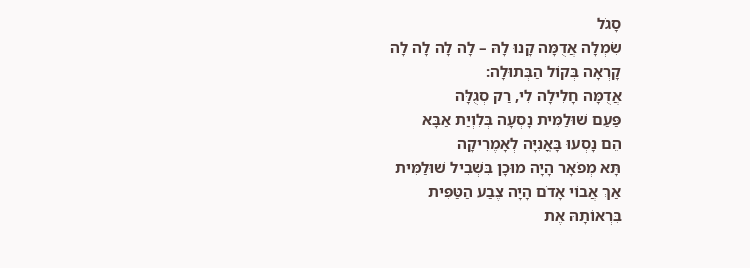סָגֹל
שִׂמְלָה אֲדֻמָּה קָנוּ לָהּ – לָה לָה לָה לָה
קָרְאָה בְּקוֹל הַבְּתוּלָה:
אֲדֻמָּה חָלִילָה לִי, רַק סְגֻלָּה
פַּעַם שׁוּלַמִּית נָסְעָה בְּלִוְיַת אַבָּא
הֵם נָסְעוּ בָּאֳנִיָּה לְאָמֶרִיקָה
תָּא מְפֹאָר הָיָה מוּכָן בִּשְׁבִיל שׁוּלַמִּית
אַךְ אֲבוֹי אָדֹם הָיָה צֶבַע הַטַּפִּית
בִּרְאוֹתָהּ אֶת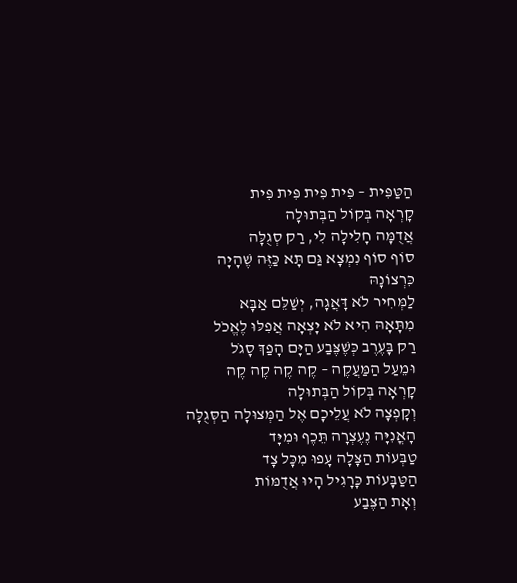הַטַּפִּית – פִּית פִּית פִּית פִּית
קָרְאָה בְּקוֹל הַבְּתוּלָה
אֲדֻמָּה חָלִילָה לִי, רַק סְגֻלָּה
סוֹף סוֹף נִמְצָא גַּם תָּא כַּזֶּה שֶׁהָיָה כִּרְצוֹנָהּ
לַמְּחִיר לֹא דָּאֲגָה, יְשַׁלֵּם אַבָּא
מִתָּאָהּ הִיא לֹא יָצְאָה אֲפִלּוּ לֶאֱכֹל
רַק בָּעֶרֶב כְּשֶׁצֶּבַע הַיָּם הָפַךְ סָגֹל
וּמֵעַל הַמַּעֲקֶה – קֶה קֶה קֶה קֶה
קָרְאָה בְּקוֹל הַבְּתוּלָה
וְקָפְצָה לֹא עֲלֵיכָם אֶל הַמְּצוּלָה הַסְּגֻלָּה
הָאֳנִיָּה נֶעֶצְרָה תֵּכֶף וּמִיָּד
טַבְּעוֹת הַצָּלָה עָפוּ מִכָּל צָד
הַטַּבָּעוֹת כָּרָגִיל הָיוּ אֲדֻמּוֹת
וְאָת הַצֶּבַע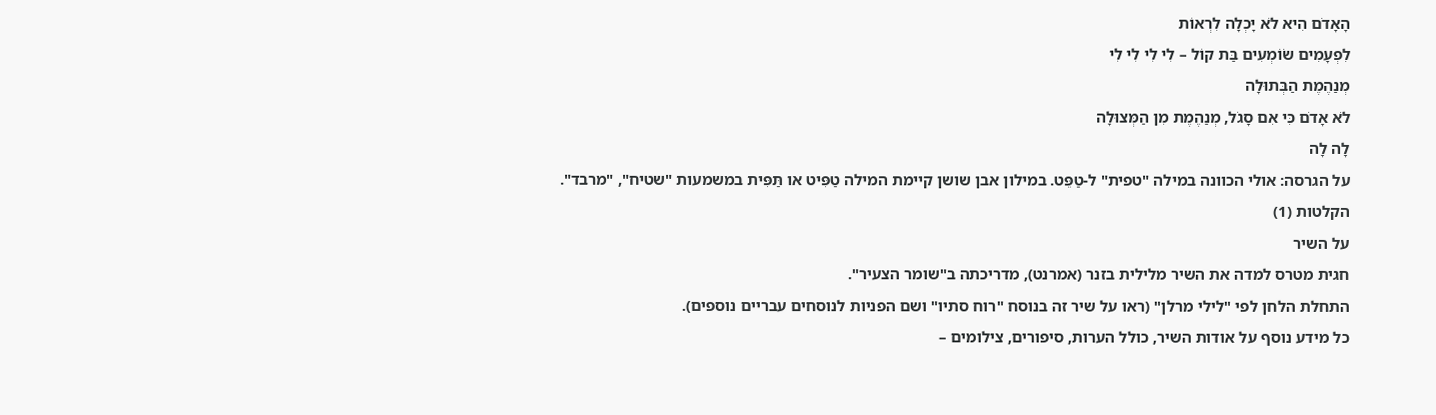הָאָדֹם הִיא לֹא יָכְלָה לִרְאוֹת
לִפְעָמִים שֹוֹמְעִים בַּת קוֹל – לִי לִי לִי לִי
מְנַהֶמֶת הַבְּתוּלָה
לֹא אָדֹם כִּי אִם סָגֹל, מְנַהֶמֶת מִן הַמְּצוּלָה
לָה לָה
על הגרסה: אולי הכוונה במילה "טפית" ל-טַפֵּט. במילון אבן שושן קיימת המילה טַפִּיט או תַּפִּית במשמעות "שטיח", "מרבד".
הקלטות (1)
על השיר
חגית מטרס למדה את השיר מלילית בזנר (אמרנט), מדריכתה ב"שומר הצעיר".
התחלת הלחן לפי "לילי מרלן" (ראו על שיר זה בנוסח "רוח סתיו" ושם הפניות לנוסחים עבריים נוספים).
כל מידע נוסף על אודות השיר, כולל הערות, סיפורים, צילומים –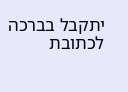יתקבל בברכה לכתובת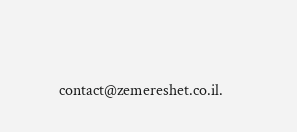contact@zemereshet.co.il.